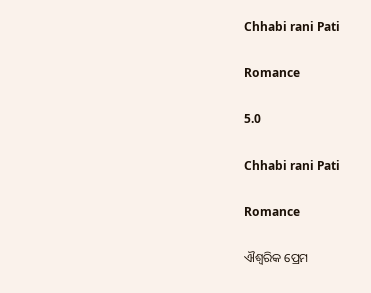Chhabi rani Pati

Romance

5.0

Chhabi rani Pati

Romance

ଐଶ୍ୱରିକ ପ୍ରେମ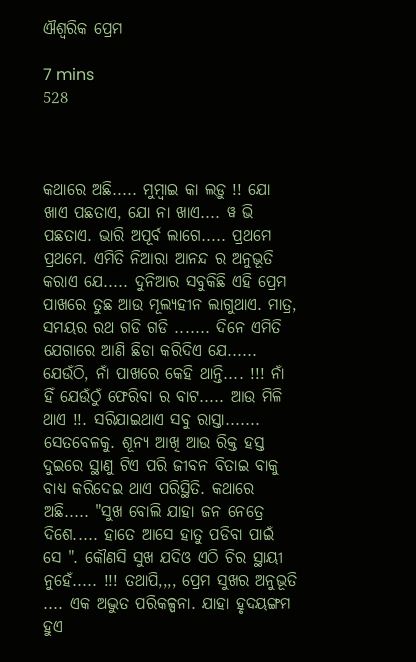ଐଶ୍ୱରିକ ପ୍ରେମ

7 mins
528



କଥାରେ ଅଛି..... ମୁମ୍ବାଇ କା ଲଡ଼ୁ !! ଯୋ ଖାଏ ପଛତାଏ, ଯୋ ନା ଖାଏ.... ୱ ଭି ପଛତାଏ. ଭାରି ଅପୂର୍ବ ଲାଗେ..... ପ୍ରଥମେ ପ୍ରଥମେ. ଏମିତି ନିଆରା ଆନନ୍ଦ ର ଅନୁଭୂତି କରାଏ ଯେ..... ଦୁନିଆର ସବୁକିଛି ଏହି ପ୍ରେମ ପାଖରେ ତୁଛ ଆଉ ମୂଲ୍ୟହୀନ ଲାଗୁଥାଏ. ମାତ୍ର, ସମୟର ରଥ ଗଡି ଗଡି ....... ଦିନେ ଏମିତି ଯେଗାରେ ଆଣି ଛିଡା କରିଦିଏ ଯେ...... ଯେଉଁଠି, ନାଁ ପାଖରେ କେହି ଥାନ୍ତି.... !!! ନାଁ ହିଁ ଯେଉଁଠୁଁ ଫେରିବା ର ବାଟ..... ଆଉ ମିଳି ଥାଏ !!. ସରିଯାଇଥାଏ ସବୁ ରାସ୍ତା....... ସେତବେଳକୁ. ଶୂନ୍ୟ ଆଖି ଆଉ ରିକ୍ତ ହସ୍ତ ଦୁଇରେ ସ୍ଥାଣୁ ଟିଏ ପରି ଜୀବନ ବିତାଇ ବାକୁ ବାଧ୍ୟ କରିଦେଇ ଥାଏ ପରିସ୍ଥିତି. କଥାରେ ଅଛି..... "ସୁଖ ବୋଲି ଯାହା ଜନ ନେତ୍ରେ ଦିଶେ..... ହାତେ ଆସେ ହାତୁ ପଡିବା ପାଇଁ ସେ ". କୌଣସି ସୁଖ ଯଦିଓ ଏଠି ଚିର ସ୍ଥାୟୀ ନୁହେଁ..... !!! ତଥାପି,,,, ପ୍ରେମ ସୁଖର ଅନୁଭୂତି .... ଏକ ଅଦ୍ଭୁତ ପରିକଳ୍ପନା. ଯାହା ହୃଦୟଙ୍ଗମ ହୁଏ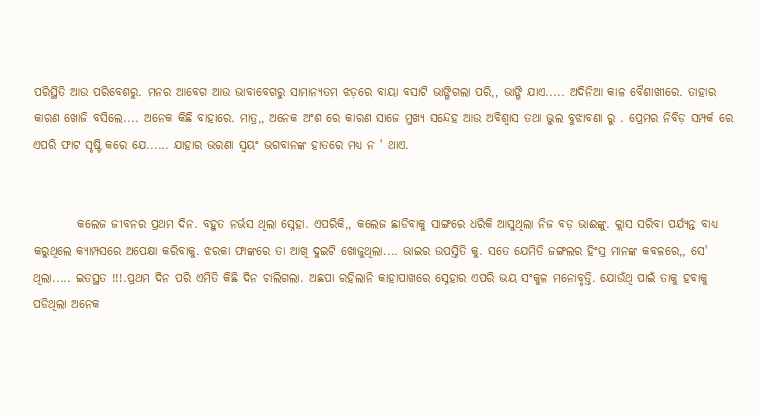ପରିସ୍ଥିତି ଆଉ ପରିବେଶରୁ. ମନର ଆବେଗ ଆଉ ଭାବାବେଗରୁ ସାମାନ୍ୟତମ ଝଡ଼ରେ ବାୟା ବସାଟି ଭାଙ୍ଗିଗଲା ପରି,, ଭାଙ୍ଗି ଯାଏ..... ଅଦିନିଆ କାଳ ବୈଶାଖୀରେ. ତାହାର କାରଣ ଖୋଜି ବସିଲେ.... ଅନେକ କିଛି ବାହାରେ. ମାତ୍ର,, ଅନେକ ଅଂଶ ରେ କାରଣ ସାଜେ ମୁଖ୍ୟ ସନ୍ଦେହ ଆଉ ଅବିଶ୍ୱାସ ତଥା ଭୁଲ ବୁଝାବଣା ରୁ . ପ୍ରେମର ନିବିଡ଼ ସମ୍ପର୍କ ରେ ଏପରି ଫାଟ ସୃଷ୍ଟି କରେ ଯେ...... ଯାହାର ଭରଣା ସ୍ୱୟଂ ଭଗବାନଙ୍କ ହାତରେ ମଧ୍ୟ ନ ' ଥାଏ.


         କଲେଜ ଜୀବନର ପ୍ରଥମ ଦିନ. ବହୁତ ନର୍ଭସ ଥିଲା ସ୍ନେହା. ଏପରିକି,, କଲେଜ ଛାଡିବାକୁ ସାଙ୍ଗରେ ଧରିକି ଆସୁଥିଲା ନିଜ ବଡ଼ ଭାଈଙ୍କୁ. କ୍ଲାସ ସରିବା ପର୍ଯ୍ୟନ୍ତ ବାଧ୍ୟ କରୁଥିଲେ କ୍ୟାମ୍ପସରେ ଅପେକ୍ଷା କରିବାକୁ. ଝରକା ଫାଙ୍କରେ ତା ଆଖି ଦୁଇଟି ଖୋଜୁଥିଲା.... ଭାଇର ଉପସ୍ତିତି କୁ. ସତେ ଯେମିତି ଜଙ୍ଗଲର ହିଂସ୍ର ମାନଙ୍କ କବଳରେ,, ସେ' ଥିଲା..... ଇତସ୍ଥତ !!!.ପ୍ରଥମ ଦିନ ପରି ଏମିତି କିଛି ଦିନ ଚାଲିଗଲା. ଅଛପା ରହିଲାନି କାହାପାଖରେ ସ୍ନେହାର ଏପରି ଭୟ ସଂକୁଳ ମନୋବୃତ୍ତି. ଯୋଉଁଥି ପାଇଁ ତାକୁ ହବାକୁ ପଡିଥିଲା ଅନେକ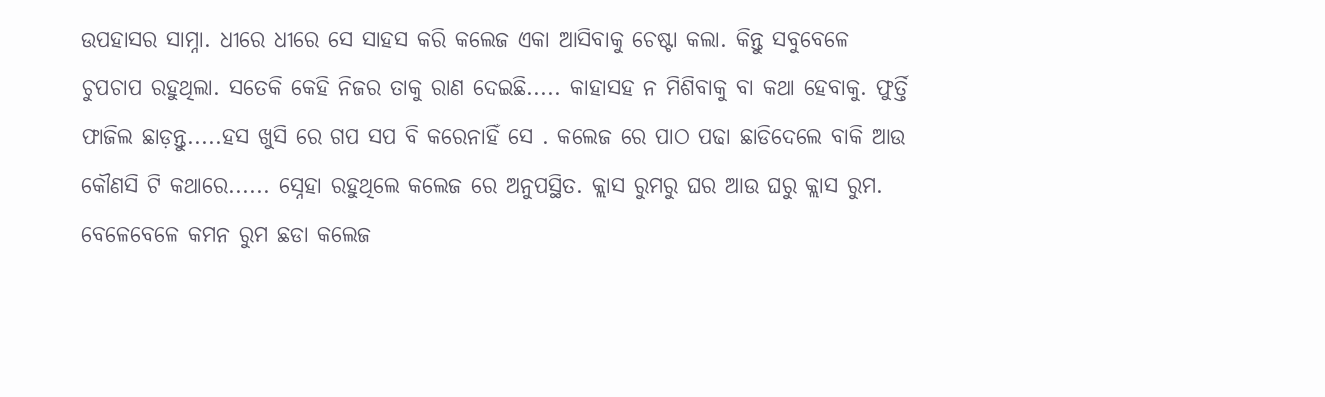ଉପହାସର ସାମ୍ନା. ଧୀରେ ଧୀରେ ସେ ସାହସ କରି କଲେଜ ଏକା ଆସିବାକୁ ଚେଷ୍ଟା କଲା. କିନ୍ତୁ ସବୁବେଳେ ଚୁପଚାପ ରହୁଥିଲା. ସତେକି କେହି ନିଜର ତାକୁ ରାଣ ଦେଇଛି..... କାହାସହ ନ ମିଶିବାକୁ ବା କଥା ହେବାକୁ. ଫୁର୍ତ୍ତି ଫାଜିଲ ଛାଡ଼ନ୍ତୁ.....ହସ ଖୁସି ରେ ଗପ ସପ ବି କରେନାହିଁ ସେ . କଲେଜ ରେ ପାଠ ପଢା ଛାଡିଦେଲେ ବାକି ଆଉ କୌଣସି ଟି କଥାରେ...... ସ୍ନେହା ରହୁଥିଲେ କଲେଜ ରେ ଅନୁପସ୍ଥିତ. କ୍ଲାସ ରୁମରୁ ଘର ଆଉ ଘରୁ କ୍ଲାସ ରୁମ. ବେଳେବେଳେ କମନ ରୁମ ଛଡା କଲେଜ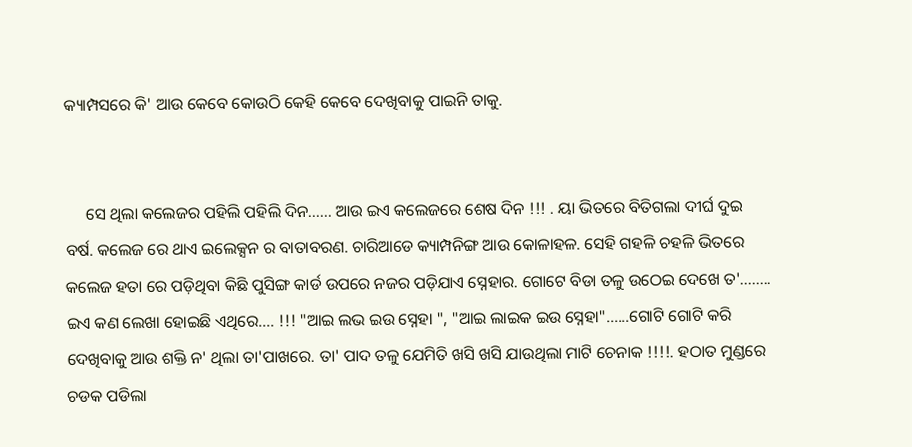କ୍ୟାମ୍ପସରେ କି' ଆଉ କେବେ କୋଉଠି କେହି କେବେ ଦେଖିବାକୁ ପାଇନି ତାକୁ.


     ସେ ଥିଲା କଲେଜର ପହିଲି ପହିଲି ଦିନ...... ଆଉ ଇଏ କଲେଜରେ ଶେଷ ଦିନ !!! . ୟା ଭିତରେ ବିତିଗଲା ଦୀର୍ଘ ଦୁଇ ବର୍ଷ. କଲେଜ ରେ ଥାଏ ଇଲେକ୍ସନ ର ବାତାବରଣ. ଚାରିଆଡେ କ୍ୟାମ୍ପନିଙ୍ଗ ଆଉ କୋଳାହଳ. ସେହି ଗହଳି ଚହଳି ଭିତରେ କଲେଜ ହତା ରେ ପଡ଼ିଥିବା କିଛି ପୁସିଙ୍ଗ କାର୍ଡ ଉପରେ ନଜର ପଡ଼ିଯାଏ ସ୍ନେହାର. ଗୋଟେ ବିଡା ତଳୁ ଉଠେଇ ଦେଖେ ତ'........ ଇଏ କଣ ଲେଖା ହୋଇଛି ଏଥିରେ.... !!! "ଆଇ ଲଭ ଇଉ ସ୍ନେହା ", "ଆଇ ଲାଇକ ଇଉ ସ୍ନେହା"......ଗୋଟି ଗୋଟି କରି ଦେଖିବାକୁ ଆଉ ଶକ୍ତି ନ' ଥିଲା ତା'ପାଖରେ. ତା' ପାଦ ତଳୁ ଯେମିତି ଖସି ଖସି ଯାଉଥିଲା ମାଟି ଚେନାକ !!!!. ହଠାତ ମୁଣ୍ଡରେ ଚଡକ ପଡିଲା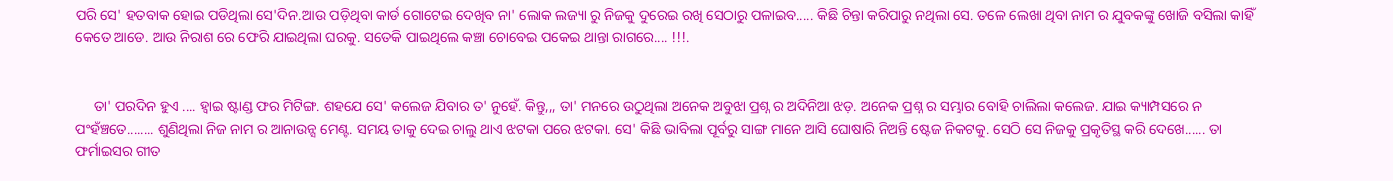ପରି ସେ' ହତବାକ ହୋଇ ପଡିଥିଲା ସେ'ଦିନ.ଆଉ ପଡ଼ିଥିବା କାର୍ଡ ଗୋଟେଇ ଦେଖିବ ନା' ଲୋକ ଲଜ୍ୟା ରୁ ନିଜକୁ ଦୁରେଇ ରଖି ସେଠାରୁ ପଳାଇବ..... କିଛି ଚିନ୍ତା କରିପାରୁ ନଥିଲା ସେ. ତଳେ ଲେଖା ଥିବା ନାମ ର ଯୁବକଙ୍କୁ ଖୋଜି ବସିଲା କାହିଁ କେତେ ଆଡେ. ଆଉ ନିରାଶ ରେ ଫେରି ଯାଇଥିଲା ଘରକୁ. ସତେକି ପାଇଥିଲେ କଞ୍ଚା ଚୋବେଇ ପକେଇ ଥାନ୍ତା ରାଗରେ.... !!!.


     ତା' ପରଦିନ ହୁଏ .... ହ୍ୱାଇ ଷ୍ଟାଣ୍ଡ ଫର ମିଟିଙ୍ଗ. ଶହଯେ ସେ' କଲେଜ ଯିବାର ତ' ନୁହେଁ. କିନ୍ତୁ,,, ତା' ମନରେ ଉଠୁଥିଲା ଅନେକ ଅବୁଝା ପ୍ରଶ୍ନ ର ଅଦିନିଆ ଝଡ଼. ଅନେକ ପ୍ରଶ୍ନ ର ସମ୍ଭାର ବୋହି ଚାଲିଲା କଲେଜ. ଯାଇ କ୍ୟାମ୍ପସରେ ନ ପଂହଁଞ୍ଚତେ........ ଶୁଣିଥିଲା ନିଜ ନାମ ର ଆନାଉନ୍ସ ମେଣ୍ଟ. ସମୟ ତାକୁ ଦେଇ ଚାଲୁ ଥାଏ ଝଟକା ପରେ ଝଟକା. ସେ' କିଛି ଭାବିଲା ପୂର୍ବରୁ ସାଙ୍ଗ ମାନେ ଆସି ଘୋଷାରି ନିଅନ୍ତି ଷ୍ଟେଜ ନିକଟକୁ. ସେଠି ସେ ନିଜକୁ ପ୍ରକୃତିସ୍ଥ କରି ଦେଖେ...... ତା ଫର୍ମାଇସର ଗୀତ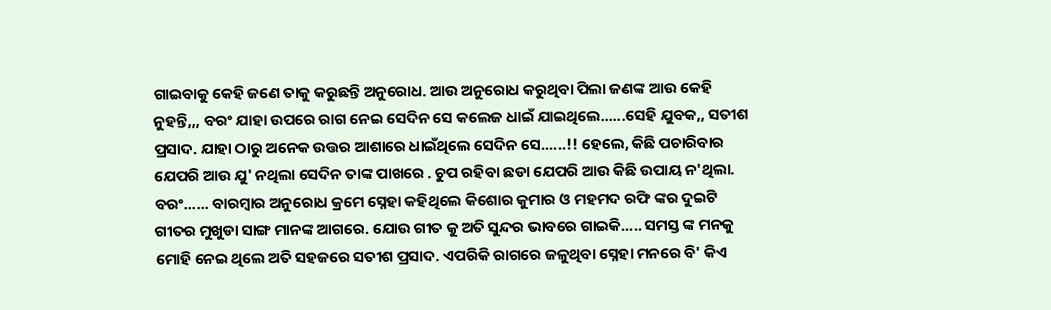ଗାଇବାକୁ କେହି ଜଣେ ତାକୁ କରୁଛନ୍ତି ଅନୁରୋଧ. ଆଉ ଅନୁରୋଧ କରୁଥିବା ପିଲା ଜଣଙ୍କ ଆଉ କେହି ନୁହନ୍ତି,,, ବରଂ ଯାହା ଉପରେ ରାଗ ନେଇ ସେଦିନ ସେ କଲେଜ ଧାଇଁ ଯାଇଥିଲେ......ସେହି ଯୁବକ,, ସତୀଶ ପ୍ରସାଦ. ଯାହା ଠାରୁ ଅନେକ ଉତ୍ତର ଆଶାରେ ଧାଇଁଥିଲେ ସେଦିନ ସେ......!! ହେଲେ, କିଛି ପଚାରିବାର ଯେପରି ଆଉ ଯୁ' ନଥିଲା ସେଦିନ ତାଙ୍କ ପାଖରେ . ଚୁପ ରହିବା ଛଡା ଯେପରି ଆଉ କିଛି ଉପାୟ ନ'ଥିଲା. ବରଂ...... ବାରମ୍ବାର ଅନୁରୋଧ କ୍ରମେ ସ୍ନେହା କହିଥିଲେ କିଶୋର କୁମାର ଓ ମହମଦ ରଫି ଙ୍କର ଦୁଇଟି ଗୀତର ମୁଖୁଡା ସାଙ୍ଗ ମାନଙ୍କ ଆଗରେ. ଯୋଉ ଗୀତ କୁ ଅତି ସୁନ୍ଦର ଭାବରେ ଗାଇକି..... ସମସ୍ତ ଙ୍କ ମନକୁ ମୋହି ନେଇ ଥିଲେ ଅତି ସହଜରେ ସତୀଶ ପ୍ରସାଦ. ଏପରିକି ରାଗରେ ଜଳୁଥିବା ସ୍ନେହା ମନରେ ବି' କିଏ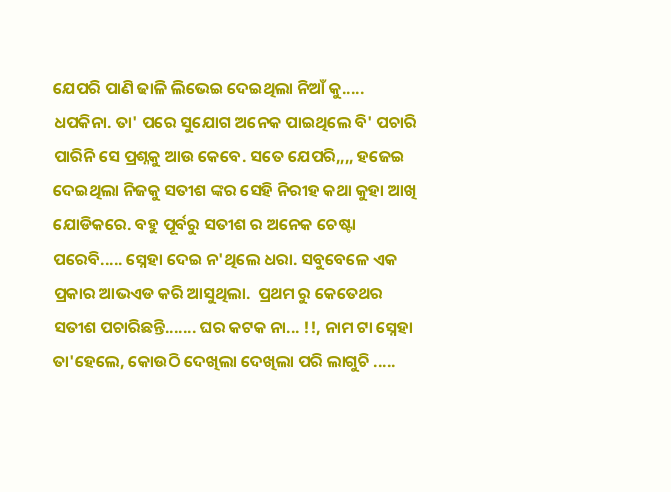ଯେପରି ପାଣି ଢାଳି ଲିଭେଇ ଦେଇଥିଲା ନିଆଁ କୁ..... ଧପକିନା. ତା' ପରେ ସୁଯୋଗ ଅନେକ ପାଇଥିଲେ ବି' ପଚାରି ପାରିନି ସେ ପ୍ରଶ୍ନକୁ ଆଉ କେବେ. ସତେ ଯେପରି,,,, ହଜେଇ ଦେଇଥିଲା ନିଜକୁ ସତୀଶ ଙ୍କର ସେହି ନିରୀହ କଥା କୁହା ଆଖି ଯୋଡିକରେ. ବହୁ ପୂର୍ବରୁ ସତୀଶ ର ଅନେକ ଚେଷ୍ଟା ପରେବି..... ସ୍ନେହା ଦେଇ ନ'ଥିଲେ ଧରା. ସବୁବେଳେ ଏକ ପ୍ରକାର ଆଭଏଡ କରି ଆସୁଥିଲା.  ପ୍ରଥମ ରୁ କେତେଥର ସତୀଶ ପଚାରିଛନ୍ତି....... ଘର କଟକ ନା... !!, ନାମ ଟା ସ୍ନେହା ତା'ହେଲେ, କୋଉଠି ଦେଖିଲା ଦେଖିଲା ପରି ଲାଗୁଚି .....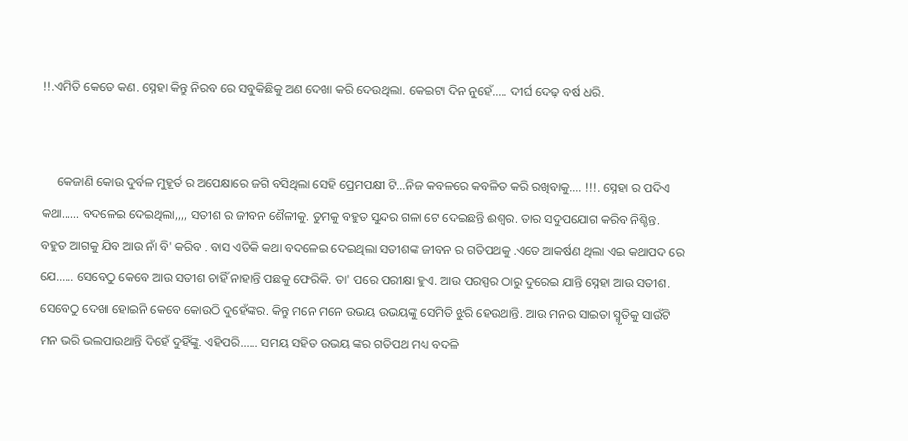!!.ଏମିତି କେତେ କଣ. ସ୍ନେହା କିନ୍ତୁ ନିରବ ରେ ସବୁକିଛିକୁ ଅଣ ଦେଖା କରି ଦେଉଥିଲା. କେଇଟା ଦିନ ନୁହେଁ..... ଦୀର୍ଘ ଦେଢ଼ ବର୍ଷ ଧରି.


     କେଜାଣି କୋଉ ଦୁର୍ବଳ ମୁହୂର୍ତ ର ଅପେକ୍ଷାରେ ଜଗି ବସିଥିଲା ସେହି ପ୍ରେମପକ୍ଷୀ ଟି...ନିଜ କବଳରେ କବଳିତ କରି ରଖିବାକୁ.... !!!. ସ୍ନେହା ର ପଦିଏ କଥା...... ବଦଳେଇ ଦେଇଥିଲା,,,, ସତୀଶ ର ଜୀବନ ଶୈଳୀକୁ. ତୁମକୁ ବହୁତ ସୁନ୍ଦର ଗଳା ଟେ ଦେଇଛନ୍ତି ଈଶ୍ୱର. ତାର ସଦୁପଯୋଗ କରିବ ନିଶ୍ଚିନ୍ତ.  ବହୁତ ଆଗକୁ ଯିବ ଆଉ ନାଁ ବି' କରିବ . ବାସ ଏତିକି କଥା ବଦଳେଇ ଦେଇଥିଲା ସତୀଶଙ୍କ ଜୀବନ ର ଗତିପଥକୁ .ଏତେ ଆକର୍ଷଣ ଥିଲା ଏଇ କଥାପଦ ରେ ଯେ...... ସେବେଠୁ କେବେ ଆଉ ସତୀଶ ଚାହିଁ ନାହାନ୍ତି ପଛକୁ ଫେରିକି. ତା' ପରେ ପରୀକ୍ଷା ହୁଏ. ଆଉ ପରସ୍ପର ଠାରୁ ଦୁରେଇ ଯାନ୍ତି ସ୍ନେହା ଆଉ ସତୀଶ. ସେବେଠୁ ଦେଖା ହୋଇନି କେବେ କୋଉଠି ଦୁହେଁଙ୍କର. କିନ୍ତୁ ମନେ ମନେ ଉଭୟ ଉଭୟଙ୍କୁ ସେମିତି ଝୁରି ହେଉଥାନ୍ତି. ଆଉ ମନର ସାଇତା ସ୍ମୃତିକୁ ସାଉଁଟି ମନ ଭରି ଭଲପାଉଥାନ୍ତି ଦିହେଁ ଦୁହିଁଙ୍କୁ. ଏହିପରି...... ସମୟ ସହିତ ଉଭୟ ଙ୍କର ଗତିପଥ ମଧ୍ୟ ବଦଳି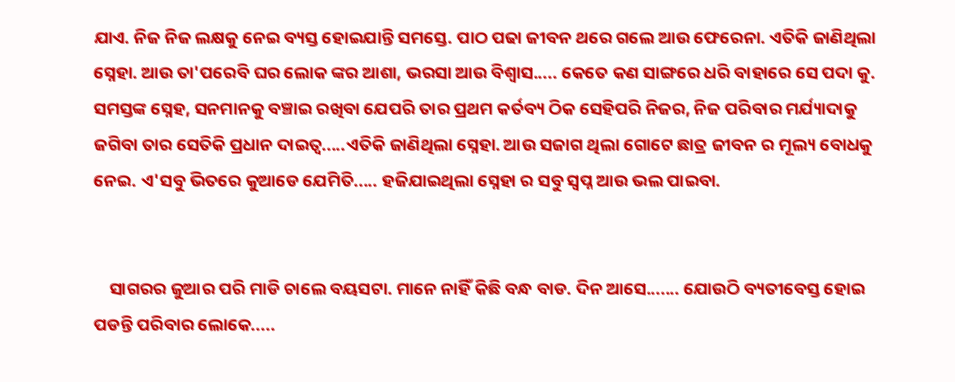ଯାଏ. ନିଜ ନିଜ ଲକ୍ଷକୁ ନେଇ ବ୍ୟସ୍ତ ହୋଇଯାନ୍ତି ସମସ୍ତେ. ପାଠ ପଢା ଜୀବନ ଥରେ ଗଲେ ଆଉ ଫେରେନା. ଏତିକି ଜାଣିଥିଲା ସ୍ନେହା. ଆଉ ତା'ପରେବି ଘର ଲୋକ ଙ୍କର ଆଶା, ଭରସା ଆଉ ବିଶ୍ୱାସ..... କେତେ କଣ ସାଙ୍ଗରେ ଧରି ବାହାରେ ସେ ପଦା କୁ. ସମସ୍ତଙ୍କ ସ୍ନେହ, ସନମାନକୁ ବଞ୍ଚାଇ ରଖିବା ଯେପରି ତାର ପ୍ରଥମ କର୍ତବ୍ୟ ଠିକ ସେହିପରି ନିଜର, ନିଜ ପରିବାର ମର୍ଯ୍ୟାଦାକୁ ଜଗିବା ତାର ସେତିକି ପ୍ରଧାନ ଦାଇତ୍ୱ.....ଏତିକି ଜାଣିଥିଲା ସ୍ନେହା. ଆଉ ସଜାଗ ଥିଲା ଗୋଟେ ଛାତ୍ର ଜୀବନ ର ମୂଲ୍ୟ ବୋଧକୁ ନେଇ. ଏ'ସବୁ ଭିତରେ କୁଆଡେ ଯେମିତି..... ହଜିଯାଇଥିଲା ସ୍ନେହା ର ସବୁ ସ୍ୱପ୍ନ ଆଉ ଭଲ ପାଇବା.


    ସାଗରର ଜୁଆର ପରି ମାଡି ଚାଲେ ବୟସଟା. ମାନେ ନାହିଁ କିଛି ବନ୍ଧ ବାଡ. ଦିନ ଆସେ....... ଯୋଉଠି ବ୍ୟତୀବେସ୍ତ ହୋଇ ପଡନ୍ତି ପରିବାର ଲୋକେ.....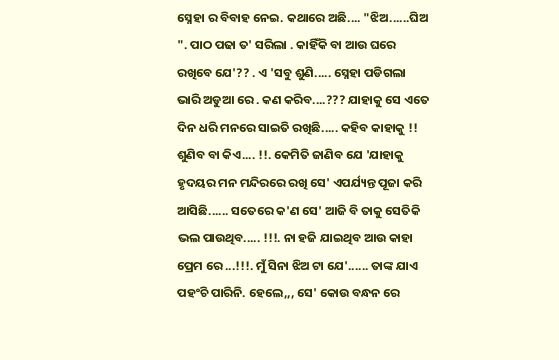ସ୍ନେହା ର ବିବାହ ନେଇ. କଥାରେ ଅଛି.... "ଝିଅ......ଘିଅ ". ପାଠ ପଢା ତ' ସରିଲା . କାହିଁକି ବା ଆଉ ଘରେ ରଖିବେ ଯେ'?? . ଏ 'ସବୁ ଶୁଣି..... ସ୍ନେହା ପଡିଗଲା ଭାରି ଅଡୁଆ ରେ . କଣ କରିବ....??? ଯାହାକୁ ସେ ଏତେ ଦିନ ଧରି ମନରେ ସାଇତି ରଖିଛି..... କହିବ କାହାକୁ !! ଶୁଣିବ ବା କିଏ.... !!. କେମିତି ଜାଣିବ ଯେ 'ଯାହାକୁ ହୃଦୟର ମନ ମନ୍ଦିରରେ ରଖି ସେ' ଏପର୍ଯ୍ୟନ୍ତ ପୂଜା କରି ଆସିଛି...... ସତେରେ କ'ଣ ସେ' ଆଜି ବି ତାକୁ ସେତିକି ଭଲ ପାଉଥିବ..... !!!. ନା ହଜି ଯାଇଥିବ ଆଉ କାହା ପ୍ରେମ ରେ ...!!!. ମୁଁ ସିନା ଝିଅ ଟା ଯେ'...... ତାଙ୍କ ଯାଏ ପହଂଚି ପାରିନି. ହେଲେ,,, ସେ' କୋଉ ବନ୍ଧନ ରେ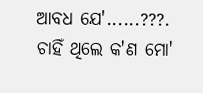ଆବଧ ଯେ'......???. ଚାହିଁ ଥିଲେ କ'ଣ ମୋ'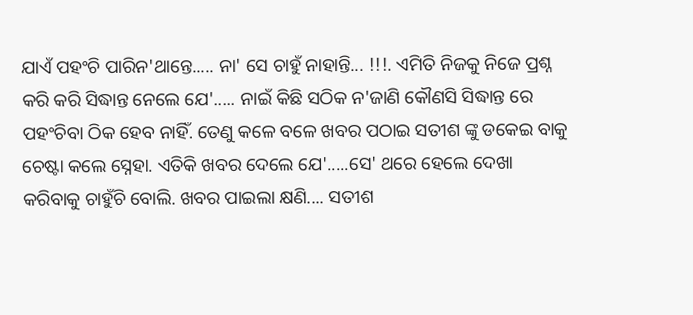ଯାଏଁ ପହଂଚି ପାରିନ'ଥାନ୍ତେ..... ନା' ସେ ଚାହୁଁ ନାହାନ୍ତି... !!!. ଏମିତି ନିଜକୁ ନିଜେ ପ୍ରଶ୍ନ କରି କରି ସିଦ୍ଧାନ୍ତ ନେଲେ ଯେ'..... ନାଇଁ କିଛି ସଠିକ ନ'ଜାଣି କୌଣସି ସିଦ୍ଧାନ୍ତ ରେ ପହଂଚିବା ଠିକ ହେବ ନାହିଁ. ତେଣୁ କଳେ ବଳେ ଖବର ପଠାଇ ସତୀଶ ଙ୍କୁ ଡକେଇ ବାକୁ ଚେଷ୍ଟା କଲେ ସ୍ନେହା. ଏତିକି ଖବର ଦେଲେ ଯେ'.....ସେ' ଥରେ ହେଲେ ଦେଖା କରିବାକୁ ଚାହୁଁଚି ବୋଲି. ଖବର ପାଇଲା କ୍ଷଣି.... ସତୀଶ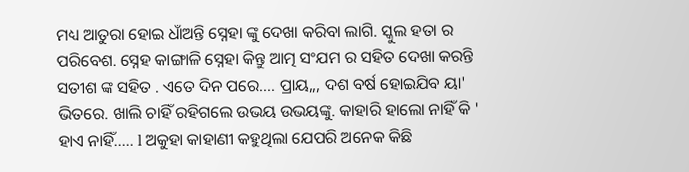ମଧ୍ୟ ଆତୁରା ହୋଇ ଧାଁଅନ୍ତି ସ୍ନେହା ଙ୍କୁ ଦେଖା କରିବା ଲାଗି. ସ୍କୁଲ ହତା ର ପରିବେଶ. ସ୍ନେହ କାଙ୍ଗାଳି ସ୍ନେହା କିନ୍ତୁ ଆତ୍ମ ସଂଯମ ର ସହିତ ଦେଖା କରନ୍ତି ସତୀଶ ଙ୍କ ସହିତ . ଏତେ ଦିନ ପରେ.... ପ୍ରାୟ,,, ଦଶ ବର୍ଷ ହୋଇଯିବ ୟା' ଭିତରେ. ଖାଲି ଚାହିଁ ରହିଗଲେ ଉଭୟ ଉଭୟଙ୍କୁ. କାହାରି ହାଲୋ ନାହିଁ କି ' ହାଏ ନାହିଁ..... l ଅକୁହା କାହାଣୀ କହୁଥିଲା ଯେପରି ଅନେକ କିଛି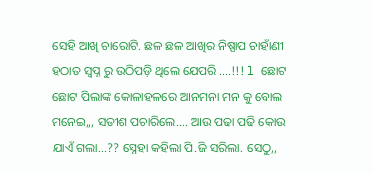ସେହି ଆଖି ଚାରୋଟି. ଛଳ ଛଳ ଆଖିର ନିଷ୍ପାପ ଚାହାଁଣୀ ହଠାତ ସ୍ୱପ୍ନ ରୁ ଉଠିପଡ଼ି ଥିଲେ ଯେପରି ....!!! l ଛୋଟ ଛୋଟ ପିଲାଙ୍କ କୋଳାହଳରେ ଆନମନା ମନ କୁ ବୋଲ ମନେଇ,,, ସତୀଶ ପଚାରିଲେ.... ଆଉ ପଢା ପଢି କୋଉ ଯାଏଁ ଗଲା...?? ସ୍ନେହା କହିଲା ପି.ଜି ସରିଲା. ସେଠୁ,,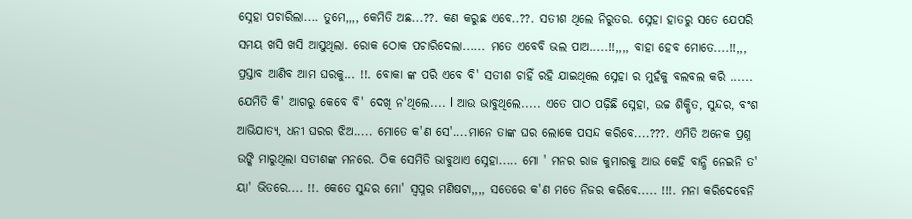ସ୍ନେହା ପଚାରିଲା.... ତୁମେ,,,, କେମିତି ଅଛ...??. କଣ କରୁଛ ଏବେ..??. ସତୀଶ ଥିଲେ ନିରୁତର. ସ୍ନେହା ହାତରୁ ସତେ ଯେପରି ସମୟ ଖସି ଖସି ଆସୁଥିଲା. ରୋକ ଠୋକ ପଚାରିଦେଲା...... ମତେ ଏବେବି ଭଲ ପାଅ.....!!,,,, ବାହା ହେବ ମୋତେ....!!,,, ପ୍ରସ୍ତାବ ଆଣିବ ଆମ ଘରକୁ... !!. ବୋକା ଙ୍କ ପରି ଏବେ ବି' ସତୀଶ ଚାହିଁ ରହି ଯାଇଥିଲେ ସ୍ନେହା ର ମୁହଁକୁ ବଲବଲ କରି ...... ଯେମିତି କି' ଆଗରୁ କେବେ ବି' ଦେଖି ନ'ଥିଲେ.... l ଆଉ ଭାବୁଥିଲେ..... ଏତେ ପାଠ ପଢ଼ିଛି ସ୍ନେହା, ଉଚ୍ଚ ଶିକ୍ଷିତ, ସୁନ୍ଦର, ବଂଶ ଆଭିଯାତ୍ୟ, ଧନୀ ଘରର ଝିଅ..... ମୋତେ କ'ଣ ସେ'....ମାନେ ତାଙ୍କ ଘର ଲୋକେ ପସନ୍ଦ କରିବେ....???. ଏମିତି ଅନେକ ପ୍ରଶ୍ନ ଉଙ୍କି ମାରୁଥିଲା ସତୀଶଙ୍କ ମନରେ. ଠିକ ସେମିତି ଭାବୁଥାଏ ସ୍ନେହା..... ମୋ ' ମନର ରାଜ କୁମାରକୁ ଆଉ କେହି ବାନ୍ଧି ନେଇନି ତ' ୟା' ଭିତରେ.... !!. କେତେ ସୁନ୍ଦର ମୋ' ସ୍ୱପ୍ନର ମଣିଷଟା,,,, ସତେରେ କ'ଣ ମତେ ନିଜର କରିବେ..... !!!. ମନା କରିଦେବେନି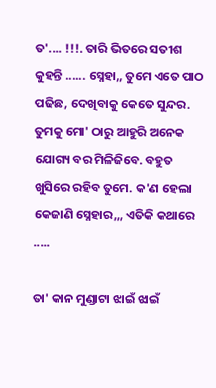ତ'.... !!!. ତାରି ଭିତରେ ସତୀଶ କୁହନ୍ତି ...... ସ୍ନେହା,, ତୁମେ ଏତେ ପାଠ ପଢିଛ, ଦେଖିବାକୁ କେତେ ସୁନ୍ଦର. ତୁମକୁ ମୋ' ଠାରୁ ଆହୁରି ଅନେକ ଯୋଗ୍ୟ ବର ମିଳିଜିବେ. ବହୁତ ଖୁସିରେ ରହିବ ତୁମେ. କ'ଣ ହେଲା କେଜାଣି ସ୍ନେହାର,,, ଏତିକି କଥାରେ .....

ତା' କାନ ମୁଣ୍ଡାଟା ଝାଇଁ ଝାଇଁ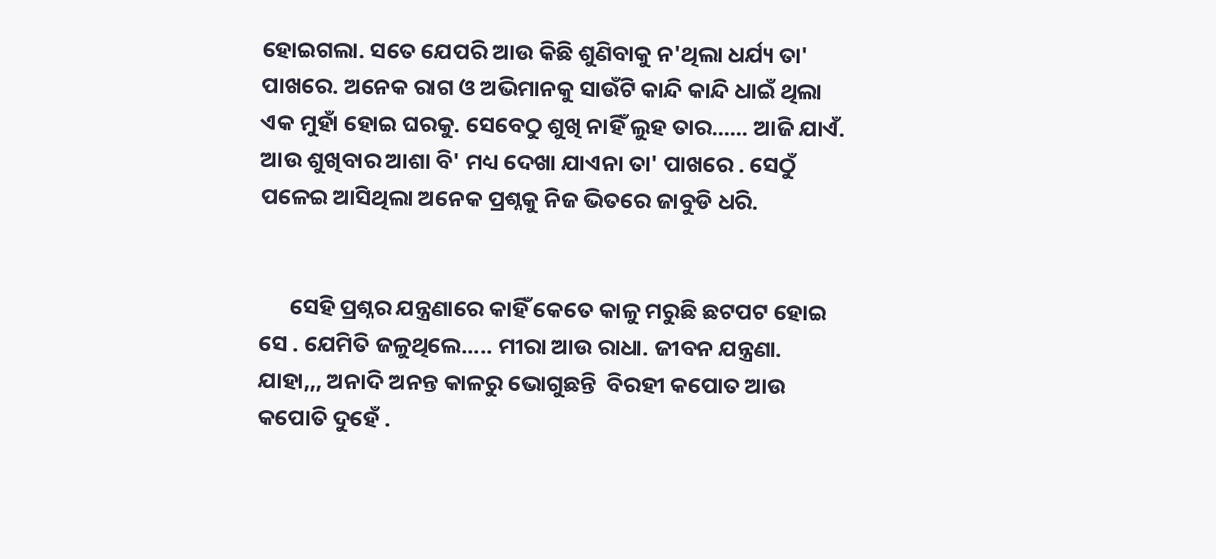ହୋଇଗଲା. ସତେ ଯେପରି ଆଉ କିଛି ଶୁଣିବାକୁ ନ'ଥିଲା ଧର୍ଯ୍ୟ ତା' ପାଖରେ. ଅନେକ ରାଗ ଓ ଅଭିମାନକୁ ସାଉଁଟି କାନ୍ଦି କାନ୍ଦି ଧାଇଁ ଥିଲା ଏକ ମୁହାଁ ହୋଇ ଘରକୁ. ସେବେଠୁ ଶୁଖି ନାହିଁ ଲୁହ ତାର...... ଆଜି ଯାଏଁ. ଆଉ ଶୁଖିବାର ଆଶା ବି' ମଧ୍ୟ ଦେଖା ଯାଏନା ତା' ପାଖରେ . ସେଠୁଁ ପଳେଇ ଆସିଥିଲା ଅନେକ ପ୍ରଶ୍ନକୁ ନିଜ ଭିତରେ ଜାବୁଡି ଧରି.


      ସେହି ପ୍ରଶ୍ନର ଯନ୍ତ୍ରଣାରେ କାହିଁ କେତେ କାଳୁ ମରୁଛି ଛଟପଟ ହୋଇ ସେ . ଯେମିତି ଜଳୁଥିଲେ..... ମୀରା ଆଉ ରାଧା. ଜୀବନ ଯନ୍ତ୍ରଣା. ଯାହା,,, ଅନାଦି ଅନନ୍ତ କାଳରୁ ଭୋଗୁଛନ୍ତି  ବିରହୀ କପୋତ ଆଉ କପୋତି ଦୁହେଁ .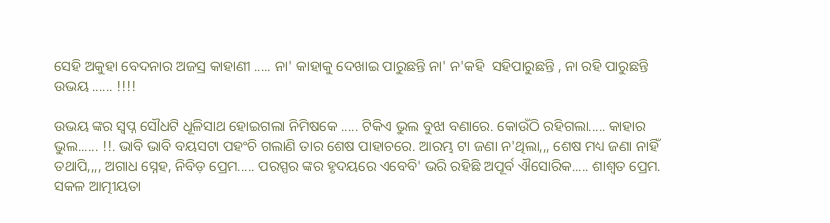ସେହି ଅକୁହା ବେଦନାର ଅଜସ୍ର କାହାଣୀ ..... ନା' କାହାକୁ ଦେଖାଇ ପାରୁଛନ୍ତି ନା' ନ'କହି  ସହିପାରୁଛନ୍ତି , ନା ରହି ପାରୁଛନ୍ତି ଉଭୟ ...... !!!!

ଉଭୟ ଙ୍କର ସ୍ବପ୍ନ ସୌଧଟି ଧୂଳିସାଥ ହୋଇଗଲା ନିମିଷକେ ..... ଟିକିଏ ଭୁଲ ବୁଝା ବଣାରେ. କୋଉଁଠି ରହିଗଲା..... କାହାର ଭୁଲ...... !!. ଭାବି ଭାବି ବୟସଟା ପହଂଚି ଗଲାଣି ତାର ଶେଷ ପାହାଚରେ. ଆରମ୍ଭ ଟା ଜଣା ନ'ଥିଲା,,, ଶେଷ ମଧ୍ୟ ଜଣା ନାହିଁ ତଥାପି,,,, ଅଗାଧ ସ୍ନେହ, ନିବିଡ଼ ପ୍ରେମ..... ପରସ୍ପର ଙ୍କର ହୃଦୟରେ ଏବେବି' ଭରି ରହିଛି ଅପୂର୍ବ ଐସୋରିକ..... ଶାଶ୍ୱତ ପ୍ରେମ. ସକଳ ଆତ୍ମୀୟତା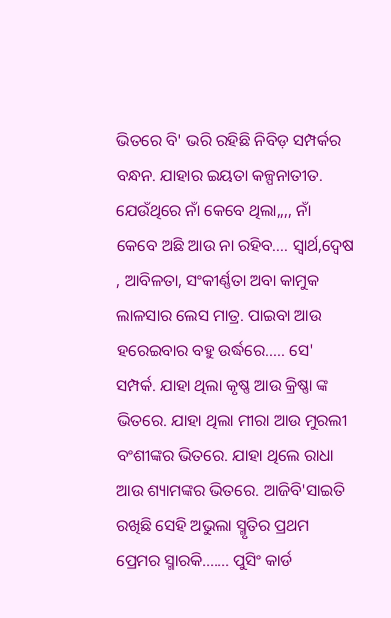ଭିତରେ ବି' ଭରି ରହିଛି ନିବିଡ଼ ସମ୍ପର୍କର ବନ୍ଧନ. ଯାହାର ଇୟତା କଳ୍ପନାତୀତ. ଯେଉଁଥିରେ ନାଁ କେବେ ଥିଲା,,,, ନାଁ କେବେ ଅଛି ଆଉ ନା ରହିବ.... ସ୍ୱାର୍ଥ,ଦ୍ବେଷ , ଆବିଳତା, ସଂକୀର୍ଣ୍ଣତା ଅବା କାମୁକ ଲାଳସାର ଲେସ ମାତ୍ର. ପାଇବା ଆଉ ହରେଇବାର ବହୁ ଉର୍ଦ୍ଧରେ..... ସେ' ସମ୍ପର୍କ. ଯାହା ଥିଲା କୃଷ୍ଣ ଆଉ କ୍ରିଷ୍ଣା ଙ୍କ ଭିତରେ. ଯାହା ଥିଲା ମୀରା ଆଉ ମୁରଲୀ ବଂଶୀଙ୍କର ଭିତରେ. ଯାହା ଥିଲେ ରାଧା ଆଉ ଶ୍ୟାମଙ୍କର ଭିତରେ. ଆଜିବି'ସାଇତି ରଖିଛି ସେହି ଅଭୁଲା ସ୍ମୃତିର ପ୍ରଥମ ପ୍ରେମର ସ୍ମାରକି....... ପୁସିଂ କାର୍ଡ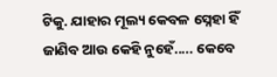ଟିକୁ. ଯାହାର ମୂଲ୍ୟ କେବଳ ସ୍ନେହା ହିଁ ଜାଣିବ ଆଉ କେହି ନୁହେଁ..... କେବେ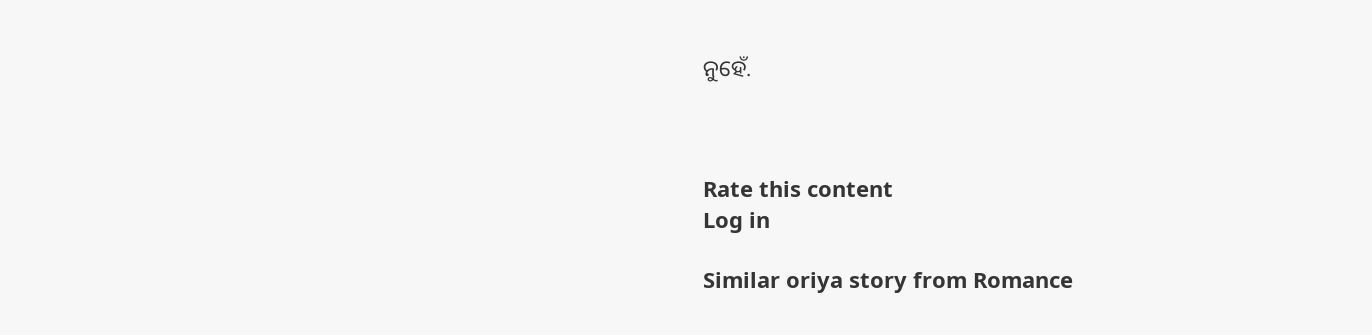ନୁହେଁ.



Rate this content
Log in

Similar oriya story from Romance